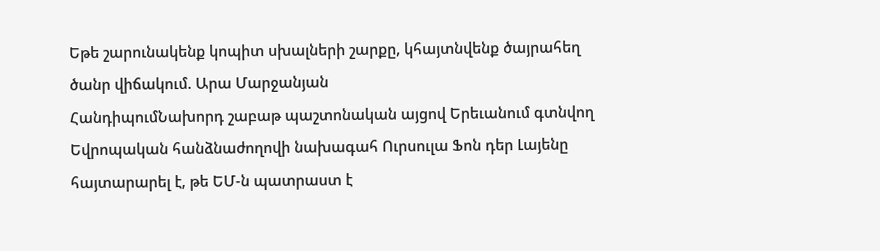Եթե շարունակենք կոպիտ սխալների շարքը, կհայտնվենք ծայրահեղ ծանր վիճակում. Արա Մարջանյան
ՀանդիպումՆախորդ շաբաթ պաշտոնական այցով Երեւանում գտնվող Եվրոպական հանձնաժողովի նախագահ Ուրսուլա Ֆոն դեր Լայենը հայտարարել է, թե ԵՄ-ն պատրաստ է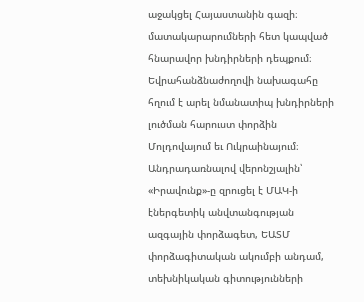աջակցել Հայաստանին գազի։ մատակարարումների հետ կապված հնարավոր խնդիրների դեպքում։ Եվրահանձնաժողովի նախագահը հղում է արել նմանատիպ խնդիրների լուծման հարուստ փորձին Մոլդովայում եւ Ուկրաինայում։ Անդրադառնալով վերոնշյալին՝ «Իրավունք»-ը զրուցել է ՄԱԿ-ի էներգետիկ անվտանգության ազգային փորձագետ, ԵԱՏՄ փորձագիտական ակումբի անդամ, տեխնիկական գիտությունների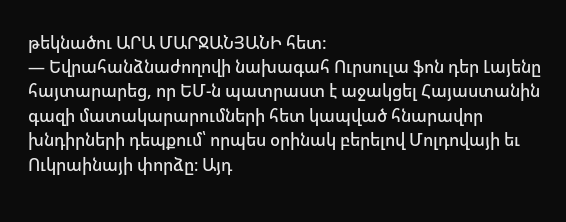թեկնածու ԱՐԱ ՄԱՐՋԱՆՅԱՆԻ հետ:
— Եվրահանձնաժողովի նախագահ Ուրսուլա ֆոն դեր Լայենը հայտարարեց, որ ԵՄ-ն պատրաստ է աջակցել Հայաստանին գազի մատակարարումների հետ կապված հնարավոր խնդիրների դեպքում՝ որպես օրինակ բերելով Մոլդովայի եւ Ուկրաինայի փորձը։ Այդ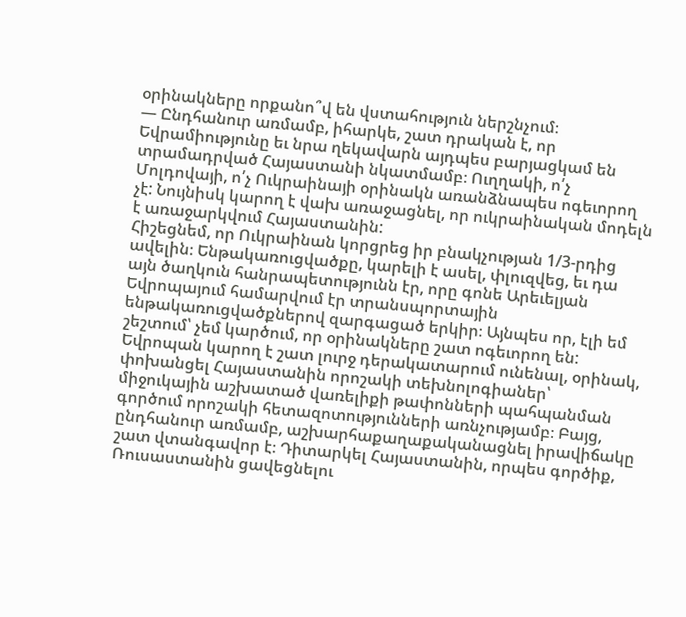օրինակները որքանո՞վ են վստահություն ներշնչում։
— Ընդհանուր առմամբ, իհարկե, շատ դրական է, որ Եվրամիությունը եւ նրա ղեկավարն այդպես բարյացկամ են տրամադրված Հայաստանի նկատմամբ։ Ուղղակի, ո՛չ Մոլդովայի, ո՛չ Ուկրաինայի օրինակն առանձնապես ոգեւորող չէ: Նույնիսկ կարող է վախ առաջացնել, որ ուկրաինական մոդելն է առաջարկվում Հայաստանին:
Հիշեցնեմ, որ Ուկրաինան կորցրեց իր բնակչության 1/3-րդից ավելին։ Ենթակառուցվածքը, կարելի է ասել, փլուզվեց, եւ դա այն ծաղկուն հանրապետությունն էր, որը գոնե Արեւելյան Եվրոպայում համարվում էր տրանսպորտային ենթակառուցվածքներով զարգացած երկիր։ Այնպես որ, էլի եմ շեշտում՝ չեմ կարծում, որ օրինակները շատ ոգեւորող են:
Եվրոպան կարող է շատ լուրջ դերակատարում ունենալ, օրինակ, փոխանցել Հայաստանին որոշակի տեխնոլոգիաներ՝ միջուկային աշխատած վառելիքի թափոնների պահպանման գործում որոշակի հետազոտությունների առնչությամբ։ Բայց, ընդհանուր առմամբ, աշխարհաքաղաքականացնել իրավիճակը շատ վտանգավոր է։ Դիտարկել Հայաստանին, որպես գործիք, Ռուսաստանին ցավեցնելու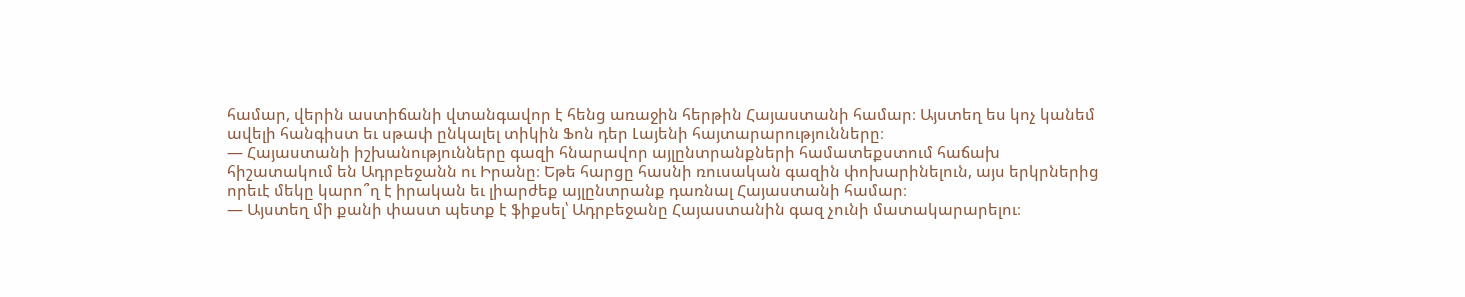համար, վերին աստիճանի վտանգավոր է հենց առաջին հերթին Հայաստանի համար։ Այստեղ ես կոչ կանեմ ավելի հանգիստ եւ սթափ ընկալել տիկին Ֆոն դեր Լայենի հայտարարությունները։
— Հայաստանի իշխանությունները գազի հնարավոր այլընտրանքների համատեքստում հաճախ հիշատակում են Ադրբեջանն ու Իրանը։ Եթե հարցը հասնի ռուսական գազին փոխարինելուն, այս երկրներից որեւէ մեկը կարո՞ղ է իրական եւ լիարժեք այլընտրանք դառնալ Հայաստանի համար։
— Այստեղ մի քանի փաստ պետք է ֆիքսել՝ Ադրբեջանը Հայաստանին գազ չունի մատակարարելու։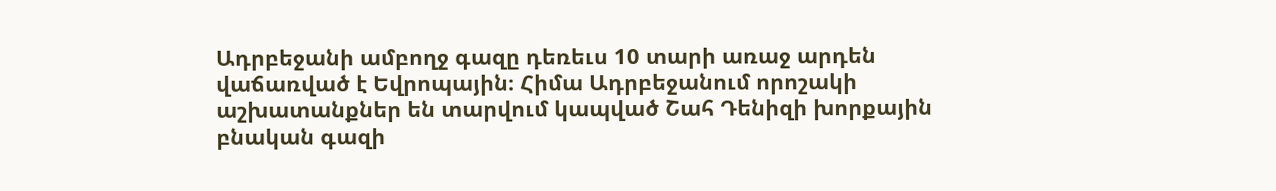Ադրբեջանի ամբողջ գազը դեռեւս 10 տարի առաջ արդեն վաճառված է Եվրոպային։ Հիմա Ադրբեջանում որոշակի աշխատանքներ են տարվում կապված Շահ Դենիզի խորքային բնական գազի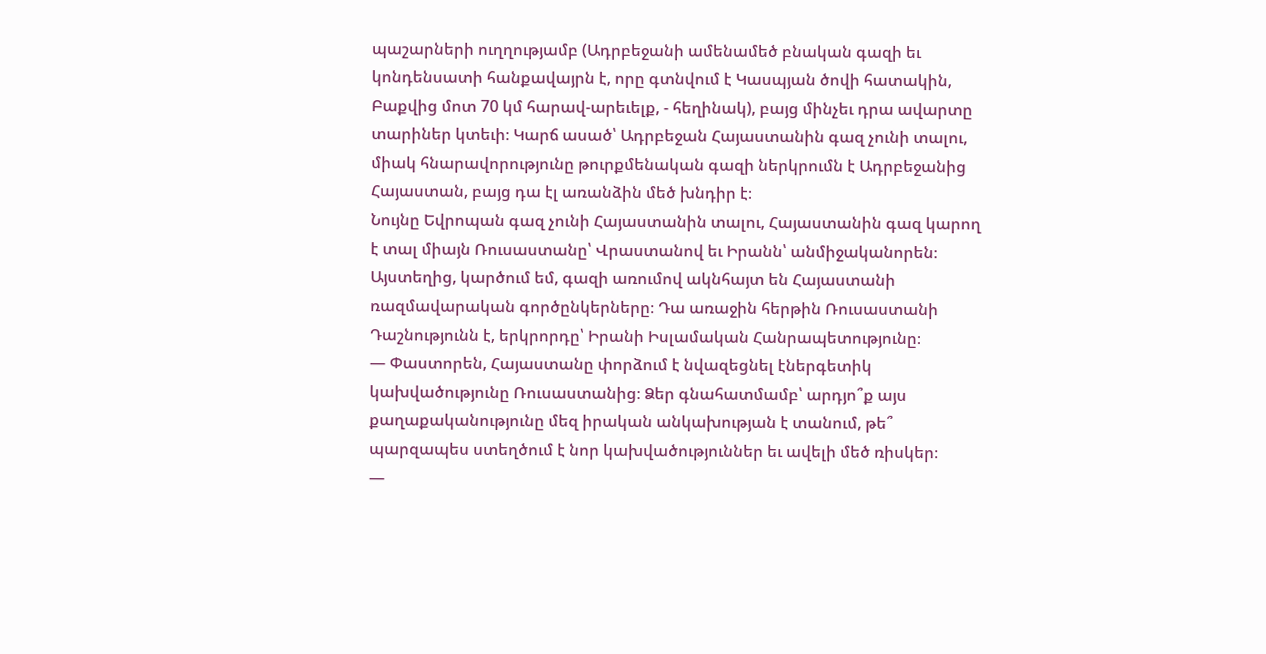պաշարների ուղղությամբ (Ադրբեջանի ամենամեծ բնական գազի եւ կոնդենսատի հանքավայրն է, որը գտնվում է Կասպյան ծովի հատակին, Բաքվից մոտ 70 կմ հարավ-արեւելք, - հեղինակ), բայց մինչեւ դրա ավարտը տարիներ կտեւի։ Կարճ ասած՝ Ադրբեջան Հայաստանին գազ չունի տալու, միակ հնարավորությունը թուրքմենական գազի ներկրումն է Ադրբեջանից Հայաստան, բայց դա էլ առանձին մեծ խնդիր է։
Նույնը Եվրոպան գազ չունի Հայաստանին տալու, Հայաստանին գազ կարող է տալ միայն Ռուսաստանը՝ Վրաստանով եւ Իրանն՝ անմիջականորեն։ Այստեղից, կարծում եմ, գազի առումով ակնհայտ են Հայաստանի ռազմավարական գործընկերները։ Դա առաջին հերթին Ռուսաստանի Դաշնությունն է, երկրորդը՝ Իրանի Իսլամական Հանրապետությունը։
— Փաստորեն, Հայաստանը փորձում է նվազեցնել էներգետիկ կախվածությունը Ռուսաստանից։ Ձեր գնահատմամբ՝ արդյո՞ք այս քաղաքականությունը մեզ իրական անկախության է տանում, թե՞ պարզապես ստեղծում է նոր կախվածություններ եւ ավելի մեծ ռիսկեր։
—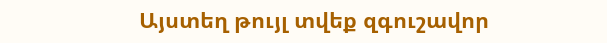Այստեղ թույլ տվեք զգուշավոր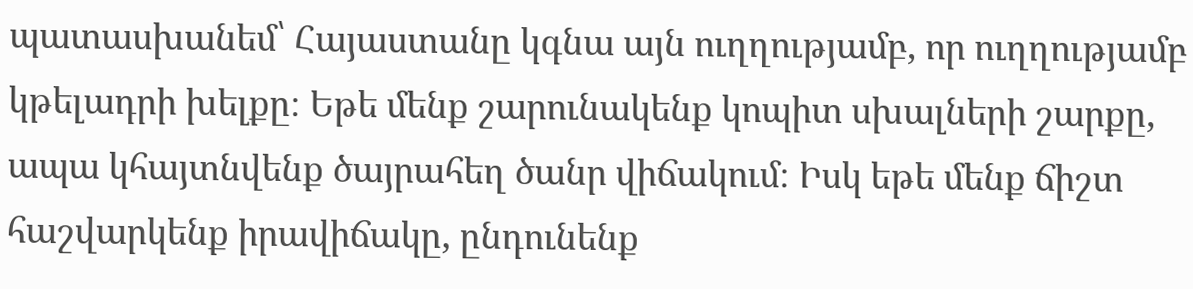պատասխանեմ՝ Հայաստանը կգնա այն ուղղությամբ, որ ուղղությամբ կթելադրի խելքը։ Եթե մենք շարունակենք կոպիտ սխալների շարքը, ապա կհայտնվենք ծայրահեղ ծանր վիճակում։ Իսկ եթե մենք ճիշտ հաշվարկենք իրավիճակը, ընդունենք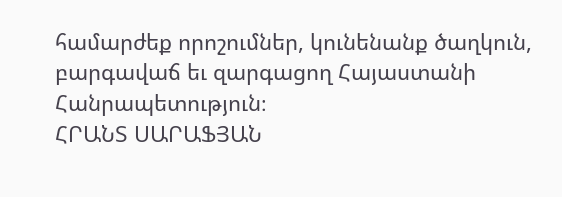համարժեք որոշումներ, կունենանք ծաղկուն, բարգավաճ եւ զարգացող Հայաստանի Հանրապետություն։
ՀՐԱՆՏ ՍԱՐԱՖՅԱՆ